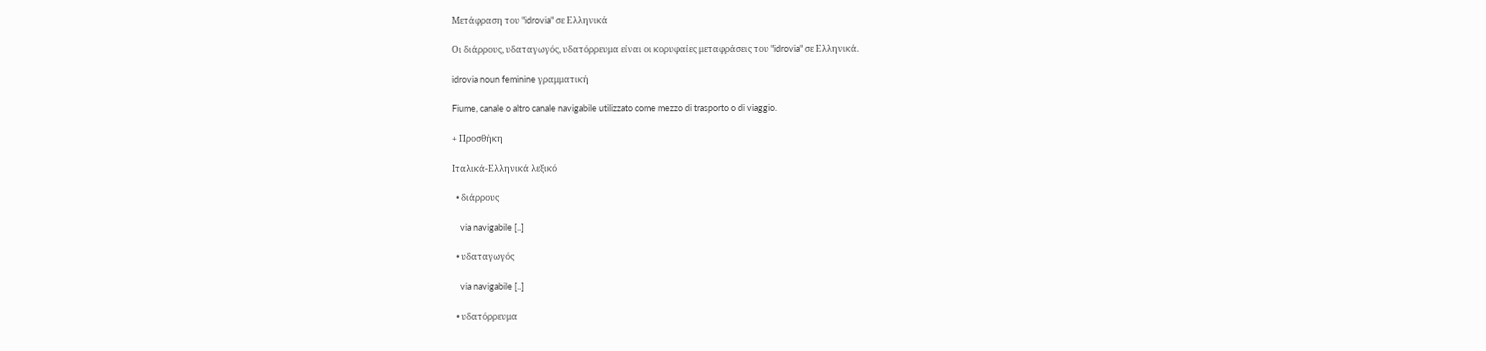Μετάφραση του "idrovia" σε Ελληνικά

Οι διάρρους, υδαταγωγός, υδατόρρευμα είναι οι κορυφαίες μεταφράσεις του "idrovia" σε Ελληνικά.

idrovia noun feminine γραμματική

Fiume, canale o altro canale navigabile utilizzato come mezzo di trasporto o di viaggio.

+ Προσθήκη

Ιταλικά-Ελληνικά λεξικό

  • διάρρους

    via navigabile [..]

  • υδαταγωγός

    via navigabile [..]

  • υδατόρρευμα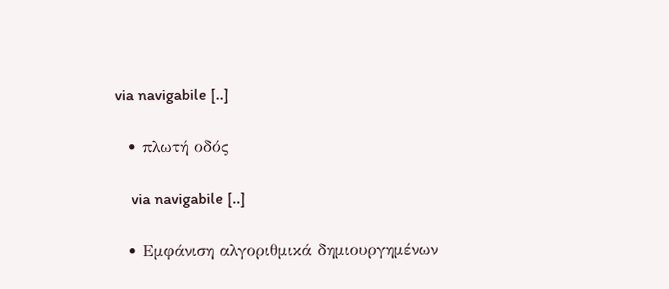via navigabile [..]

  • πλωτή οδός

    via navigabile [..]

  • Εμφάνιση αλγοριθμικά δημιουργημένων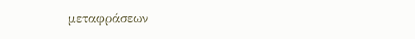μεταφράσεων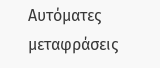Αυτόματες μεταφράσεις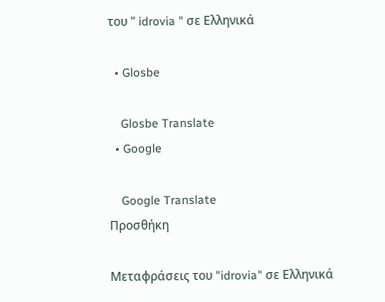του " idrovia " σε Ελληνικά

  • Glosbe

    Glosbe Translate
  • Google

    Google Translate
Προσθήκη

Μεταφράσεις του "idrovia" σε Ελληνικά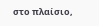στο πλαίσιο,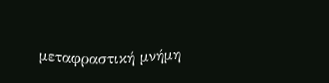μεταφραστική μνήμη